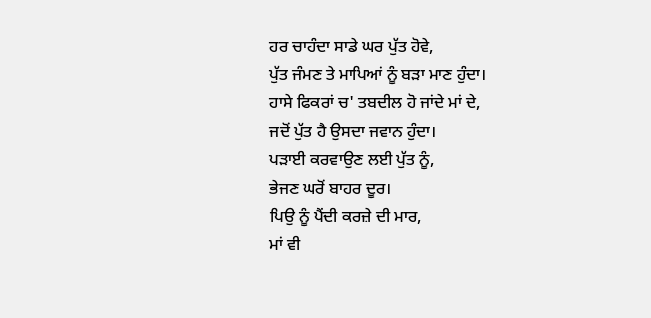ਹਰ ਚਾਹੰਦਾ ਸਾਡੇ ਘਰ ਪੁੱਤ ਹੋਵੇ,
ਪੁੱਤ ਜੰਮਣ ਤੇ ਮਾਪਿਆਂ ਨੂੰ ਬੜਾ ਮਾਣ ਹੁੰਦਾ।
ਹਾਸੇ ਫਿਕਰਾਂ ਚ' ਤਬਦੀਲ ਹੋ ਜਾਂਦੇ ਮਾਂ ਦੇ,
ਜਦੋਂ ਪੁੱਤ ਹੈ ਉਸਦਾ ਜਵਾਨ ਹੁੰਦਾ।
ਪੜਾਈ ਕਰਵਾਉਣ ਲਈ ਪੁੱਤ ਨੂੰ,
ਭੇਜਣ ਘਰੋਂ ਬਾਹਰ ਦੂਰ।
ਪਿਉ ਨੂੰ ਪੈਂਦੀ ਕਰਜ਼ੇ ਦੀ ਮਾਰ,
ਮਾਂ ਵੀ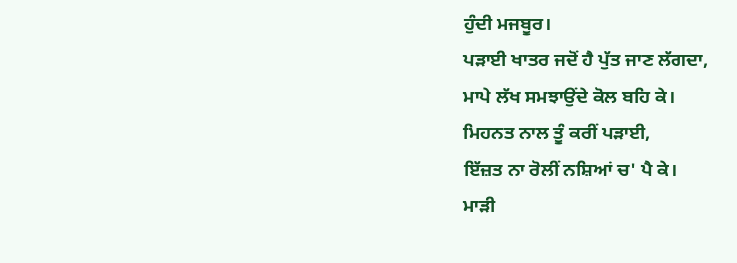ਹੁੰਦੀ ਮਜਬੂਰ।
ਪੜਾਈ ਖਾਤਰ ਜਦੋਂ ਹੈ ਪੁੱਤ ਜਾਣ ਲੱਗਦਾ,
ਮਾਪੇ ਲੱਖ ਸਮਝਾਉਂਦੇ ਕੋਲ ਬਹਿ ਕੇ।
ਮਿਹਨਤ ਨਾਲ ਤੂੰ ਕਰੀਂ ਪੜਾਈ,
ਇੱਜ਼ਤ ਨਾ ਰੋਲੀਂ ਨਸ਼ਿਆਂ ਚ' ਪੈ ਕੇ।
ਮਾੜੀ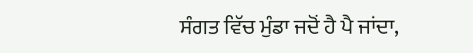ਸੰਗਤ ਵਿੱਚ ਮੁੰਡਾ ਜਦੋਂ ਹੈ ਪੈ ਜਾਂਦਾ,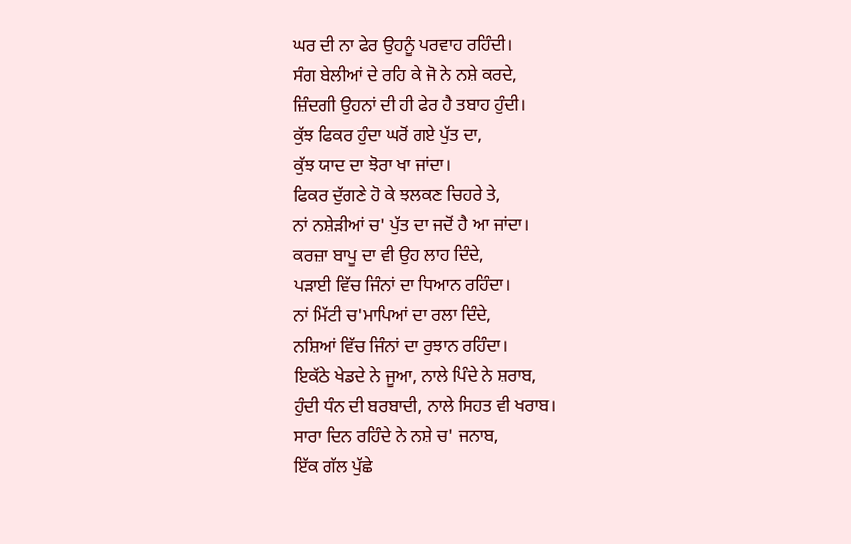ਘਰ ਦੀ ਨਾ ਫੇਰ ਉਹਨੂੰ ਪਰਵਾਹ ਰਹਿੰਦੀ।
ਸੰਗ ਬੇਲੀਆਂ ਦੇ ਰਹਿ ਕੇ ਜੋ ਨੇ ਨਸ਼ੇ ਕਰਦੇ,
ਜ਼ਿੰਦਗੀ ਉਹਨਾਂ ਦੀ ਹੀ ਫੇਰ ਹੈ ਤਬਾਹ ਹੁੰਦੀ।
ਕੁੱਝ ਫਿਕਰ ਹੁੰਦਾ ਘਰੋਂ ਗਏ ਪੁੱਤ ਦਾ,
ਕੁੱਝ ਯਾਦ ਦਾ ਝੋਰਾ ਖਾ ਜਾਂਦਾ।
ਫਿਕਰ ਦੁੱਗਣੇ ਹੋ ਕੇ ਝਲਕਣ ਚਿਹਰੇ ਤੇ,
ਨਾਂ ਨਸ਼ੇੜੀਆਂ ਚ' ਪੁੱਤ ਦਾ ਜਦੋਂ ਹੈ ਆ ਜਾਂਦਾ।
ਕਰਜ਼ਾ ਬਾਪੂ ਦਾ ਵੀ ਉਹ ਲਾਹ ਦਿੰਦੇ,
ਪੜਾਈ ਵਿੱਚ ਜਿੰਨਾਂ ਦਾ ਧਿਆਨ ਰਹਿੰਦਾ।
ਨਾਂ ਮਿੱਟੀ ਚ'ਮਾਪਿਆਂ ਦਾ ਰਲਾ ਦਿੰਦੇ,
ਨਸ਼ਿਆਂ ਵਿੱਚ ਜਿੰਨਾਂ ਦਾ ਰੁਝਾਨ ਰਹਿੰਦਾ।
ਇਕੱਠੇ ਖੇਡਦੇ ਨੇ ਜੂਆ, ਨਾਲੇ ਪਿੰਦੇ ਨੇ ਸ਼ਰਾਬ,
ਹੁੰਦੀ ਧੰਨ ਦੀ ਬਰਬਾਦੀ, ਨਾਲੇ ਸਿਹਤ ਵੀ ਖਰਾਬ।
ਸਾਰਾ ਦਿਨ ਰਹਿੰਦੇ ਨੇ ਨਸ਼ੇ ਚ' ਜਨਾਬ,
ਇੱਕ ਗੱਲ ਪੁੱਛੇ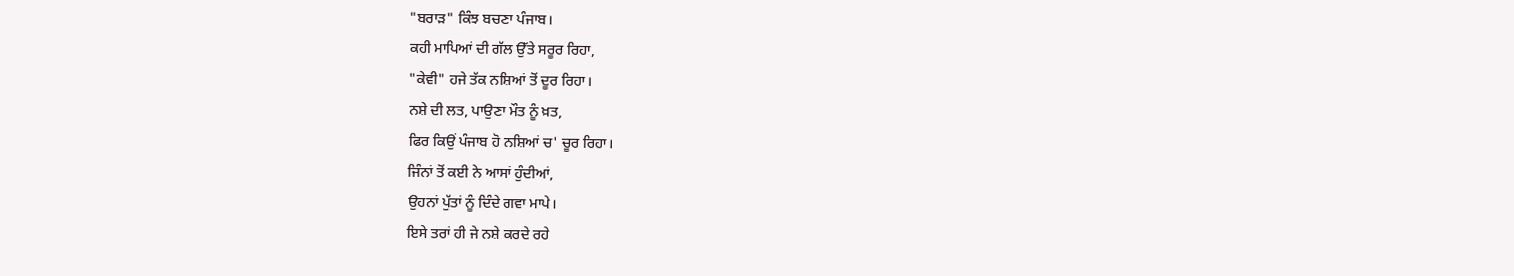"ਬਰਾੜ" ਕਿੰਝ ਬਚਣਾ ਪੰਜਾਬ।
ਕਹੀ ਮਾਪਿਆਂ ਦੀ ਗੱਲ ਉੱਤੇ ਸਰੂਰ ਰਿਹਾ,
"ਕੇਵੀ" ਹਜੇ ਤੱਕ ਨਸ਼ਿਆਂ ਤੋਂ ਦੂਰ ਰਿਹਾ।
ਨਸ਼ੇ ਦੀ ਲਤ, ਪਾਉਣਾ ਮੌਤ ਨੂੰ ਖ਼ਤ,
ਫਿਰ ਕਿਉਂ ਪੰਜਾਬ ਹੋ ਨਸ਼ਿਆਂ ਚ' ਚੂਰ ਰਿਹਾ।
ਜਿੰਨਾਂ ਤੋਂ ਕਈ ਨੇ ਆਸਾਂ ਹੁੰਦੀਆਂ,
ਉਹਨਾਂ ਪੁੱਤਾਂ ਨੂੰ ਦਿੰਦੇ ਗਵਾ ਮਾਪੇ।
ਇਸੇ ਤਰਾਂ ਹੀ ਜੇ ਨਸ਼ੇ ਕਰਦੇ ਰਹੇ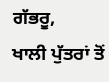ਗੱਭਰੂ,
ਖਾਲੀ ਪੁੱਤਰਾਂ ਤੋਂ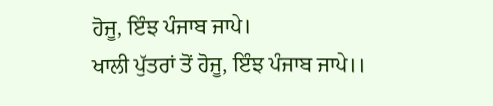ਹੋਜੂ, ਇੰਝ ਪੰਜਾਬ ਜਾਪੇ।
ਖਾਲੀ ਪੁੱਤਰਾਂ ਤੋਂ ਹੋਜੂ, ਇੰਝ ਪੰਜਾਬ ਜਾਪੇ।।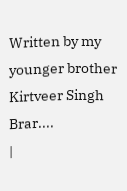Written by my younger brother Kirtveer Singh Brar....
|